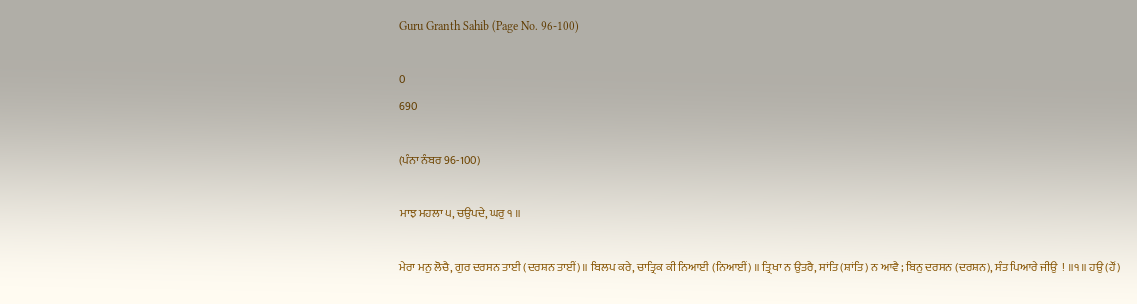Guru Granth Sahib (Page No. 96-100)

0
690

(ਪੰਨਾ ਨੰਬਰ 96-100)

ਮਾਝ ਮਹਲਾ ੫, ਚਉਪਦੇ, ਘਰੁ ੧ ॥

ਮੇਰਾ ਮਨੁ ਲੋਚੈ, ਗੁਰ ਦਰਸਨ ਤਾਈ (ਦਰਸ਼ਨ ਤਾਈਂ)॥ ਬਿਲਪ ਕਰੇ, ਚਾਤ੍ਰਿਕ ਕੀ ਨਿਆਈ (ਨਿਆਈਂ) ॥ ਤ੍ਰਿਖਾ ਨ ਉਤਰੈ, ਸਾਂਤਿ (ਸ਼ਾਂਤਿ) ਨ ਆਵੈ ; ਬਿਨੁ ਦਰਸਨ (ਦਰਸ਼ਨ), ਸੰਤ ਪਿਆਰੇ ਜੀਉ  ! ॥੧॥ ਹਉ (ਹੌਂ)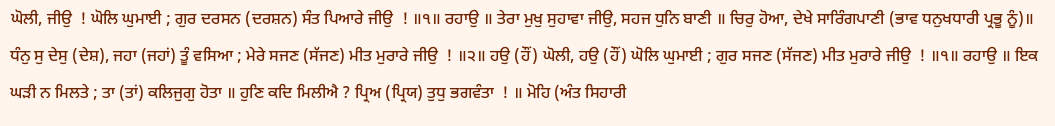ਘੋਲੀ, ਜੀਉ  ! ਘੋਲਿ ਘੁਮਾਈ ; ਗੁਰ ਦਰਸਨ (ਦਰਸ਼ਨ) ਸੰਤ ਪਿਆਰੇ ਜੀਉ  ! ॥੧॥ ਰਹਾਉ ॥ ਤੇਰਾ ਮੁਖੁ ਸੁਹਾਵਾ ਜੀਉ, ਸਹਜ ਧੁਨਿ ਬਾਣੀ ॥ ਚਿਰੁ ਹੋਆ, ਦੇਖੇ ਸਾਰਿੰਗਪਾਣੀ (ਭਾਵ ਧਨੁਖਧਾਰੀ ਪ੍ਰਭੂ ਨੂੰ)॥ ਧੰਨੁ ਸੁ ਦੇਸੁ (ਦੇਸ਼), ਜਹਾ (ਜਹਾਂ) ਤੂੰ ਵਸਿਆ ; ਮੇਰੇ ਸਜਣ (ਸੱਜਣ) ਮੀਤ ਮੁਰਾਰੇ ਜੀਉ  ! ॥੨॥ ਹਉ (ਹੌਂ) ਘੋਲੀ, ਹਉ (ਹੌਂ) ਘੋਲਿ ਘੁਮਾਈ ; ਗੁਰ ਸਜਣ (ਸੱਜਣ) ਮੀਤ ਮੁਰਾਰੇ ਜੀਉ  ! ॥੧॥ ਰਹਾਉ ॥ ਇਕ ਘੜੀ ਨ ਮਿਲਤੇ ; ਤਾ (ਤਾਂ) ਕਲਿਜੁਗੁ ਹੋਤਾ ॥ ਹੁਣਿ ਕਦਿ ਮਿਲੀਐ ? ਪ੍ਰਿਅ (ਪ੍ਰਿਯ) ਤੁਧੁ ਭਗਵੰਤਾ  ! ॥ ਮੋਹਿ (ਅੰਤ ਸਿਹਾਰੀ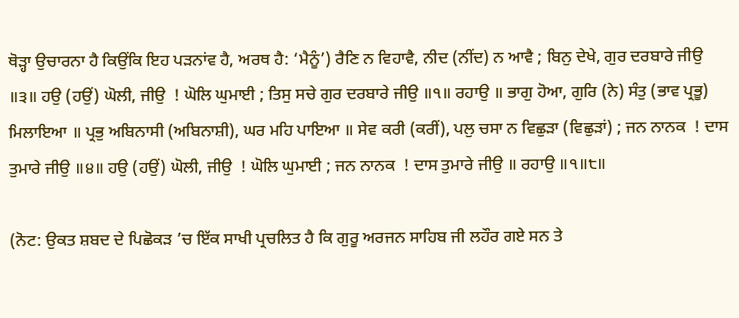ਥੋੜ੍ਹਾ ਉਚਾਰਨਾ ਹੈ ਕਿਉਂਕਿ ਇਹ ਪੜਨਾਂਵ ਹੈ, ਅਰਥ ਹੈ: ‘ਮੈਨੂੰ’) ਰੈਣਿ ਨ ਵਿਹਾਵੈ, ਨੀਦ (ਨੀਂਦ) ਨ ਆਵੈ ; ਬਿਨੁ ਦੇਖੇ, ਗੁਰ ਦਰਬਾਰੇ ਜੀਉ ॥੩॥ ਹਉ (ਹਉਂ) ਘੋਲੀ, ਜੀਉ  ! ਘੋਲਿ ਘੁਮਾਈ ; ਤਿਸੁ ਸਚੇ ਗੁਰ ਦਰਬਾਰੇ ਜੀਉ ॥੧॥ ਰਹਾਉ ॥ ਭਾਗੁ ਹੋਆ, ਗੁਰਿ (ਨੇ) ਸੰਤੁ (ਭਾਵ ਪ੍ਰਭੂ) ਮਿਲਾਇਆ ॥ ਪ੍ਰਭੁ ਅਬਿਨਾਸੀ (ਅਬਿਨਾਸ਼ੀ), ਘਰ ਮਹਿ ਪਾਇਆ ॥ ਸੇਵ ਕਰੀ (ਕਰੀਂ), ਪਲੁ ਚਸਾ ਨ ਵਿਛੁੜਾ (ਵਿਛੁੜਾਂ) ; ਜਨ ਨਾਨਕ  ! ਦਾਸ ਤੁਮਾਰੇ ਜੀਉ ॥੪॥ ਹਉ (ਹਉਂ) ਘੋਲੀ, ਜੀਉ  ! ਘੋਲਿ ਘੁਮਾਈ ; ਜਨ ਨਾਨਕ  ! ਦਾਸ ਤੁਮਾਰੇ ਜੀਉ ॥ ਰਹਾਉ ॥੧॥੮॥

(ਨੋਟ: ਉਕਤ ਸ਼ਬਦ ਦੇ ਪਿਛੋਕੜ ’ਚ ਇੱਕ ਸਾਖੀ ਪ੍ਰਚਲਿਤ ਹੈ ਕਿ ਗੁਰੂ ਅਰਜਨ ਸਾਹਿਬ ਜੀ ਲਹੌਰ ਗਏ ਸਨ ਤੇ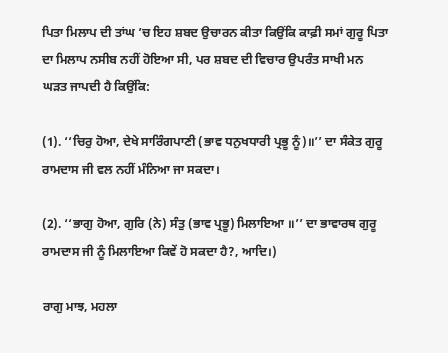ਪਿਤਾ ਮਿਲਾਪ ਦੀ ਤਾਂਘ ’ਚ ਇਹ ਸ਼ਬਦ ਉਚਾਰਨ ਕੀਤਾ ਕਿਉਂਕਿ ਕਾਫ਼ੀ ਸਮਾਂ ਗੁਰੂ ਪਿਤਾ ਦਾ ਮਿਲਾਪ ਨਸੀਬ ਨਹੀਂ ਹੋਇਆ ਸੀ, ਪਰ ਸ਼ਬਦ ਦੀ ਵਿਚਾਰ ਉਪਰੰਤ ਸਾਖੀ ਮਨ ਘੜਤ ਜਾਪਦੀ ਹੈ ਕਿਉਂਕਿ:

(1). ‘‘ਚਿਰੁ ਹੋਆ, ਦੇਖੇ ਸਾਰਿੰਗਪਾਣੀ (ਭਾਵ ਧਨੁਖਧਾਰੀ ਪ੍ਰਭੂ ਨੂੰ)॥’’ ਦਾ ਸੰਕੇਤ ਗੁਰੂ ਰਾਮਦਾਸ ਜੀ ਵਲ ਨਹੀਂ ਮੰਨਿਆ ਜਾ ਸਕਦਾ।

(2). ‘‘ਭਾਗੁ ਹੋਆ, ਗੁਰਿ (ਨੇ) ਸੰਤੁ (ਭਾਵ ਪ੍ਰਭੂ) ਮਿਲਾਇਆ ॥’’ ਦਾ ਭਾਵਾਰਥ ਗੁਰੂ ਰਾਮਦਾਸ ਜੀ ਨੂੰ ਮਿਲਾਇਆ ਕਿਵੇਂ ਹੋ ਸਕਦਾ ਹੈ?, ਆਦਿ।)

ਰਾਗੁ ਮਾਝ, ਮਹਲਾ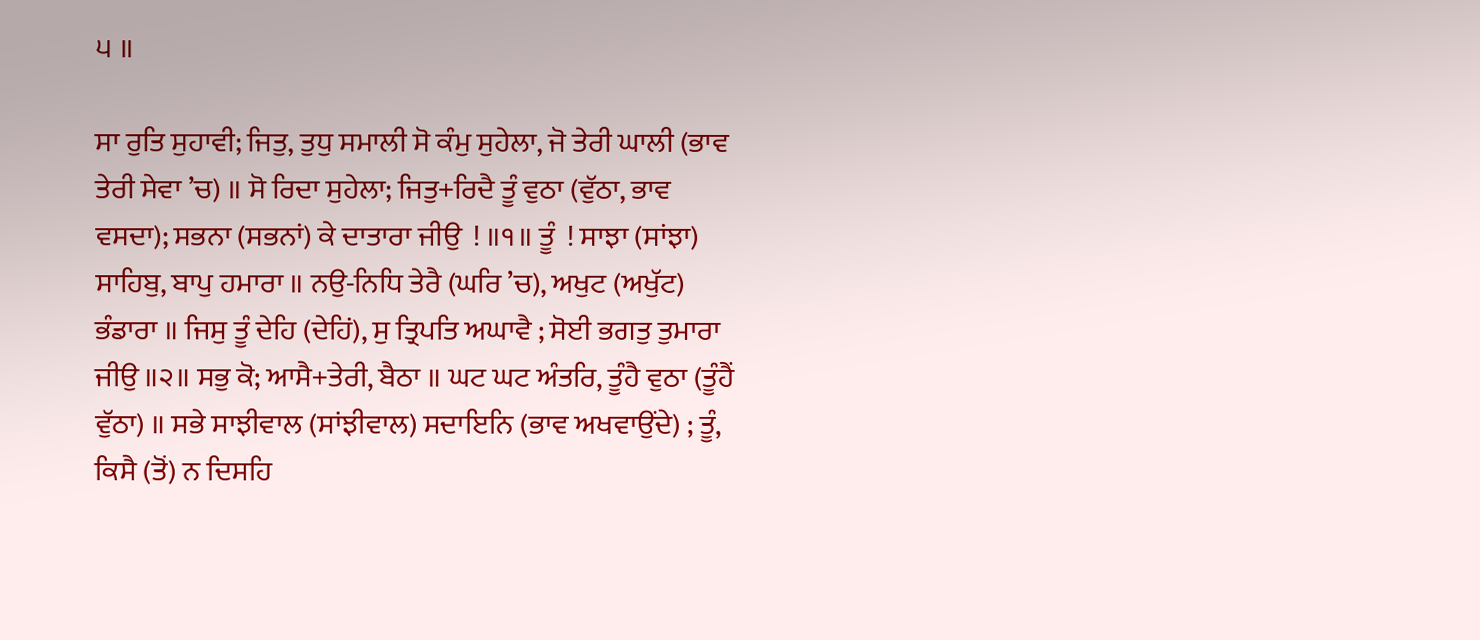੫ ॥

ਸਾ ਰੁਤਿ ਸੁਹਾਵੀ; ਜਿਤੁ, ਤੁਧੁ ਸਮਾਲੀ ਸੋ ਕੰਮੁ ਸੁਹੇਲਾ, ਜੋ ਤੇਰੀ ਘਾਲੀ (ਭਾਵ ਤੇਰੀ ਸੇਵਾ ’ਚ) ॥ ਸੋ ਰਿਦਾ ਸੁਹੇਲਾ; ਜਿਤੁ+ਰਿਦੈ ਤੂੰ ਵੁਠਾ (ਵੁੱਠਾ, ਭਾਵ ਵਸਦਾ); ਸਭਨਾ (ਸਭਨਾਂ) ਕੇ ਦਾਤਾਰਾ ਜੀਉ  ! ॥੧॥ ਤੂੰ  ! ਸਾਝਾ (ਸਾਂਝਾ) ਸਾਹਿਬੁ, ਬਾਪੁ ਹਮਾਰਾ ॥ ਨਉ-ਨਿਧਿ ਤੇਰੈ (ਘਰਿ ’ਚ), ਅਖੁਟ (ਅਖੁੱਟ) ਭੰਡਾਰਾ ॥ ਜਿਸੁ ਤੂੰ ਦੇਹਿ (ਦੇਹਿਂ), ਸੁ ਤ੍ਰਿਪਤਿ ਅਘਾਵੈ ; ਸੋਈ ਭਗਤੁ ਤੁਮਾਰਾ ਜੀਉ ॥੨॥ ਸਭੁ ਕੋ; ਆਸੈ+ਤੇਰੀ, ਬੈਠਾ ॥ ਘਟ ਘਟ ਅੰਤਰਿ, ਤੂੰਹੈ ਵੁਠਾ (ਤੂੰਹੈਂ ਵੁੱਠਾ) ॥ ਸਭੇ ਸਾਝੀਵਾਲ (ਸਾਂਝੀਵਾਲ) ਸਦਾਇਨਿ (ਭਾਵ ਅਖਵਾਉਂਦੇ) ; ਤੂੰ, ਕਿਸੈ (ਤੋਂ) ਨ ਦਿਸਹਿ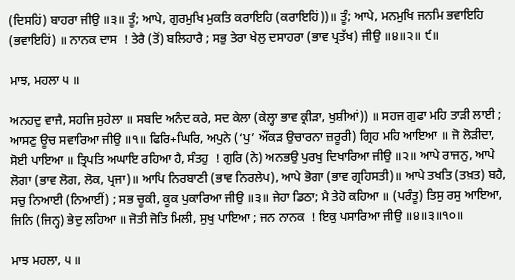(ਦਿਸਹਿਂ) ਬਾਹਰਾ ਜੀਉ ॥੩॥ ਤੂੰ; ਆਪੇ, ਗੁਰਮੁਖਿ ਮੁਕਤਿ ਕਰਾਇਹਿ (ਕਰਾਇਹਿਂ))॥ ਤੂੰ; ਆਪੇ, ਮਨਮੁਖਿ ਜਨਮਿ ਭਵਾਇਹਿ (ਭਵਾਇਹਿਂ) ॥ ਨਾਨਕ ਦਾਸ  ! ਤੇਰੈ (ਤੋਂ) ਬਲਿਹਾਰੈ ; ਸਭੁ ਤੇਰਾ ਖੇਲੁ ਦਸਾਹਰਾ (ਭਾਵ ਪ੍ਰਤੱਖ) ਜੀਉ ॥੪॥੨॥ ੯॥

ਮਾਝ, ਮਹਲਾ ੫ ॥

ਅਨਹਦੁ ਵਾਜੈ, ਸਹਜਿ ਸੁਹੇਲਾ ॥ ਸਬਦਿ ਅਨੰਦ ਕਰੇ, ਸਦ ਕੇਲਾ (ਕੇਲ੍ਹਾ ਭਾਵ ਕ੍ਰੀੜਾ, ਖੁਸ਼ੀਆਂ)) ॥ ਸਹਜ ਗੁਫਾ ਮਹਿ ਤਾੜੀ ਲਾਈ ; ਆਸਣੁ ਊਚ ਸਵਾਰਿਆ ਜੀਉ ॥੧॥ ਫਿਰਿ+ਘਿਰਿ, ਅਪੁਨੇ (‘ਪੁ’ ਔਂਕੜ ਉਚਾਰਨਾ ਜ਼ਰੂਰੀ) ਗ੍ਰਿਹ ਮਹਿ ਆਇਆ ॥ ਜੋ ਲੋੜੀਦਾ, ਸੋਈ ਪਾਇਆ ॥ ਤ੍ਰਿਪਤਿ ਅਘਾਇ ਰਹਿਆ ਹੈ, ਸੰਤਹੁ  ! ਗੁਰਿ (ਨੇ) ਅਨਭਉ ਪੁਰਖੁ ਦਿਖਾਰਿਆ ਜੀਉ ॥੨॥ ਆਪੇ ਰਾਜਨੁ, ਆਪੇ ਲੋਗਾ (ਭਾਵ ਲੋਗ, ਲੋਕ, ਪ੍ਰਜਾ)॥ ਆਪਿ ਨਿਰਬਾਣੀ (ਭਾਵ ਨਿਰਲੇਪ), ਆਪੇ ਭੋਗਾ (ਭਾਵ ਗ੍ਰਹਿਸਤੀ)॥ ਆਪੇ ਤਖਤਿ (ਤਖ਼ਤ) ਬਹੈ, ਸਚੁ ਨਿਆਈ (ਨਿਆਈਂ) ; ਸਭ ਚੂਕੀ, ਕੂਕ ਪੁਕਾਰਿਆ ਜੀਉ ॥੩॥ ਜੇਹਾ ਡਿਠਾ; ਮੈ ਤੇਹੋ ਕਹਿਆ ॥ (ਪਰੰਤੂ) ਤਿਸੁ ਰਸੁ ਆਇਆ, ਜਿਨਿ (ਜਿਨ੍ਹ) ਭੇਦੁ ਲਹਿਆ ॥ ਜੋਤੀ ਜੋਤਿ ਮਿਲੀ, ਸੁਖੁ ਪਾਇਆ ; ਜਨ ਨਾਨਕ  ! ਇਕੁ ਪਸਾਰਿਆ ਜੀਉ ॥੪॥੩॥੧੦॥

ਮਾਝ ਮਹਲਾ, ੫ ॥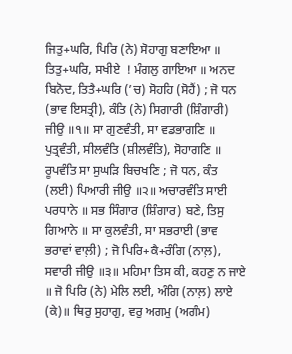ਜਿਤੁ+ਘਰਿ, ਪਿਰਿ (ਨੇ) ਸੋਹਾਗੁ ਬਣਾਇਆ ॥ ਤਿਤੁ+ਘਰਿ, ਸਖੀਏ  ! ਮੰਗਲੁ ਗਾਇਆ ॥ ਅਨਦ ਬਿਨੋਦ, ਤਿਤੈ+ਘਰਿ (’ਚ) ਸੋਹਹਿ (ਸੋਹੈਂ) ; ਜੋ ਧਨ (ਭਾਵ ਇਸਤ੍ਰੀ), ਕੰਤਿ (ਨੇ) ਸਿਗਾਰੀ (ਸ਼ਿੰਗਾਰੀ) ਜੀਉ ॥੧॥ ਸਾ ਗੁਣਵੰਤੀ, ਸਾ ਵਡਭਾਗਣਿ ॥ ਪੁਤ੍ਰਵੰਤੀ, ਸੀਲਵੰਤਿ (ਸ਼ੀਲਵੰਤਿ), ਸੋਹਾਗਣਿ ॥ ਰੂਪਵੰਤਿ ਸਾ ਸੁਘੜਿ ਬਿਚਖਣਿ ; ਜੋ ਧਨ, ਕੰਤ (ਲਈ) ਪਿਆਰੀ ਜੀਉ ॥੨॥ ਅਚਾਰਵੰਤਿ ਸਾਈ ਪਰਧਾਨੇ ॥ ਸਭ ਸਿੰਗਾਰ (ਸ਼ਿੰਗਾਰ) ਬਣੇ, ਤਿਸੁ ਗਿਆਨੇ ॥ ਸਾ ਕੁਲਵੰਤੀ, ਸਾ ਸਭਰਾਈ (ਭਾਵ ਭਰਾਵਾਂ ਵਾਲ਼ੀ) ; ਜੋ ਪਿਰਿ+ਕੈ+ਰੰਗਿ (ਨਾਲ਼), ਸਵਾਰੀ ਜੀਉ ॥੩॥ ਮਹਿਮਾ ਤਿਸ ਕੀ, ਕਹਣੁ ਨ ਜਾਏ ॥ ਜੋ ਪਿਰਿ (ਨੇ) ਮੇਲਿ ਲਈ, ਅੰਗਿ (ਨਾਲ਼) ਲਾਏ (ਕੇ)॥ ਥਿਰੁ ਸੁਹਾਗੁ, ਵਰੁ ਅਗਮੁ (ਅਗੰਮ)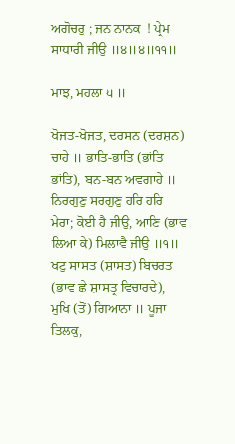ਅਗੋਚਰੁ ; ਜਨ ਨਾਨਕ  ! ਪ੍ਰੇਮ ਸਾਧਾਰੀ ਜੀਉ ॥੪॥੪॥੧੧॥

ਮਾਝ, ਮਹਲਾ ੫ ॥

ਖੋਜਤ-ਖੋਜਤ, ਦਰਸਨ (ਦਰਸ਼ਨ) ਚਾਹੇ ॥ ਭਾਤਿ-ਭਾਤਿ (ਭਾਂਤਿ ਭਾਂਤਿ), ਬਨ-ਬਨ ਅਵਗਾਹੇ ॥ ਨਿਰਗੁਣੁ ਸਰਗੁਣੁ ਹਰਿ ਹਰਿ ਮੇਰਾ; ਕੋਈ ਹੈ ਜੀਉ, ਆਣਿ (ਭਾਵ ਲਿਆ ਕੇ) ਮਿਲਾਵੈ ਜੀਉ ॥੧॥ ਖਟੁ ਸਾਸਤ (ਸ਼ਾਸਤ) ਬਿਚਰਤ (ਭਾਵ ਛੇ ਸ਼ਾਸਤ੍ਰ ਵਿਚਾਰਦੇ), ਮੁਖਿ (ਤੋਂ) ਗਿਆਨਾ ॥ ਪੂਜਾ ਤਿਲਕੁ,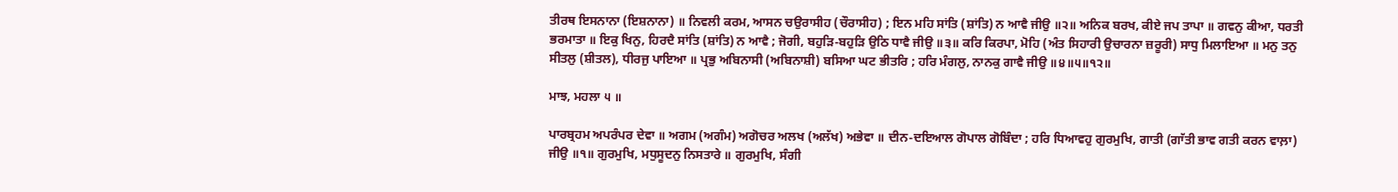ਤੀਰਥ ਇਸਨਾਨਾ (ਇਸ਼ਨਾਨਾ) ॥ ਨਿਵਲੀ ਕਰਮ, ਆਸਨ ਚਉਰਾਸੀਹ (ਚੌਰਾਸੀਹ) ; ਇਨ ਮਹਿ ਸਾਂਤਿ (ਸ਼ਾਂਤਿ) ਨ ਆਵੈ ਜੀਉ ॥੨॥ ਅਨਿਕ ਬਰਖ, ਕੀਏ ਜਪ ਤਾਪਾ ॥ ਗਵਨੁ ਕੀਆ, ਧਰਤੀ ਭਰਮਾਤਾ ॥ ਇਕੁ ਖਿਨੁ, ਹਿਰਦੈ ਸਾਂਤਿ (ਸ਼ਾਂਤਿ) ਨ ਆਵੈ ; ਜੋਗੀ, ਬਹੁੜਿ-ਬਹੁੜਿ ਉਠਿ ਧਾਵੈ ਜੀਉ ॥੩॥ ਕਰਿ ਕਿਰਪਾ, ਮੋਹਿ (ਅੰਤ ਸਿਹਾਰੀ ਉਚਾਰਨਾ ਜ਼ਰੂਰੀ) ਸਾਧੁ ਮਿਲਾਇਆ ॥ ਮਨੁ ਤਨੁ ਸੀਤਲੁ (ਸ਼ੀਤਲ), ਧੀਰਜੁ ਪਾਇਆ ॥ ਪ੍ਰਭੁ ਅਬਿਨਾਸੀ (ਅਬਿਨਾਸ਼ੀ) ਬਸਿਆ ਘਟ ਭੀਤਰਿ ; ਹਰਿ ਮੰਗਲੁ, ਨਾਨਕੁ ਗਾਵੈ ਜੀਉ ॥੪॥੫॥੧੨॥

ਮਾਝ, ਮਹਲਾ ੫ ॥

ਪਾਰਬ੍ਰਹਮ ਅਪਰੰਪਰ ਦੇਵਾ ॥ ਅਗਮ (ਅਗੰਮ) ਅਗੋਚਰ ਅਲਖ (ਅਲੱਖ) ਅਭੇਵਾ ॥ ਦੀਨ-ਦਇਆਲ ਗੋਪਾਲ ਗੋਬਿੰਦਾ ; ਹਰਿ ਧਿਆਵਹੁ ਗੁਰਮੁਖਿ, ਗਾਤੀ (ਗਾੱਤੀ ਭਾਵ ਗਤੀ ਕਰਨ ਵਾਲ਼ਾ) ਜੀਉ ॥੧॥ ਗੁਰਮੁਖਿ, ਮਧੁਸੂਦਨੁ ਨਿਸਤਾਰੇ ॥ ਗੁਰਮੁਖਿ, ਸੰਗੀ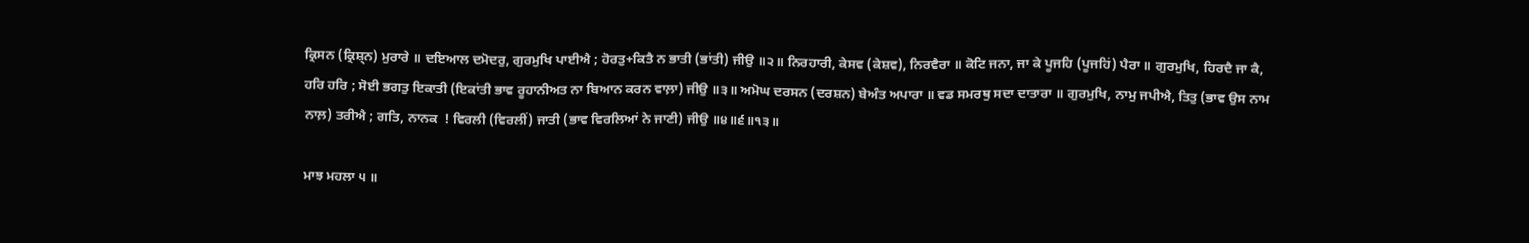ਕ੍ਰਿਸਨ (ਕ੍ਰਿਸ਼੍ਨ) ਮੁਰਾਰੇ ॥ ਦਇਆਲ ਦਮੋਦਰੁ, ਗੁਰਮੁਖਿ ਪਾਈਐ ; ਹੋਰਤੁ+ਕਿਤੈ ਨ ਭਾਤੀ (ਭਾਂਤੀ) ਜੀਉ ॥੨॥ ਨਿਰਹਾਰੀ, ਕੇਸਵ (ਕੇਸ਼ਵ), ਨਿਰਵੈਰਾ ॥ ਕੋਟਿ ਜਨਾ, ਜਾ ਕੇ ਪੂਜਹਿ (ਪੂਜਹਿਂ) ਪੈਰਾ ॥ ਗੁਰਮੁਖਿ, ਹਿਰਦੈ ਜਾ ਕੈ, ਹਰਿ ਹਰਿ ; ਸੋਈ ਭਗਤੁ ਇਕਾਤੀ (ਇਕਾਂਤੀ ਭਾਵ ਰੂਹਾਨੀਅਤ ਨਾ ਬਿਆਨ ਕਰਨ ਵਾਲ਼ਾ) ਜੀਉ ॥੩॥ ਅਮੋਘ ਦਰਸਨ (ਦਰਸ਼ਨ) ਬੇਅੰਤ ਅਪਾਰਾ ॥ ਵਡ ਸਮਰਥੁ ਸਦਾ ਦਾਤਾਰਾ ॥ ਗੁਰਮੁਖਿ, ਨਾਮੁ ਜਪੀਐ, ਤਿਤੁ (ਭਾਵ ਉਸ ਨਾਮ ਨਾਲ਼) ਤਰੀਐ ; ਗਤਿ, ਨਾਨਕ  ! ਵਿਰਲੀ (ਵਿਰਲੀਂ) ਜਾਤੀ (ਭਾਵ ਵਿਰਲਿਆਂ ਨੇ ਜਾਣੀ) ਜੀਉ ॥੪॥੬॥੧੩॥

ਮਾਝ ਮਹਲਾ ੫ ॥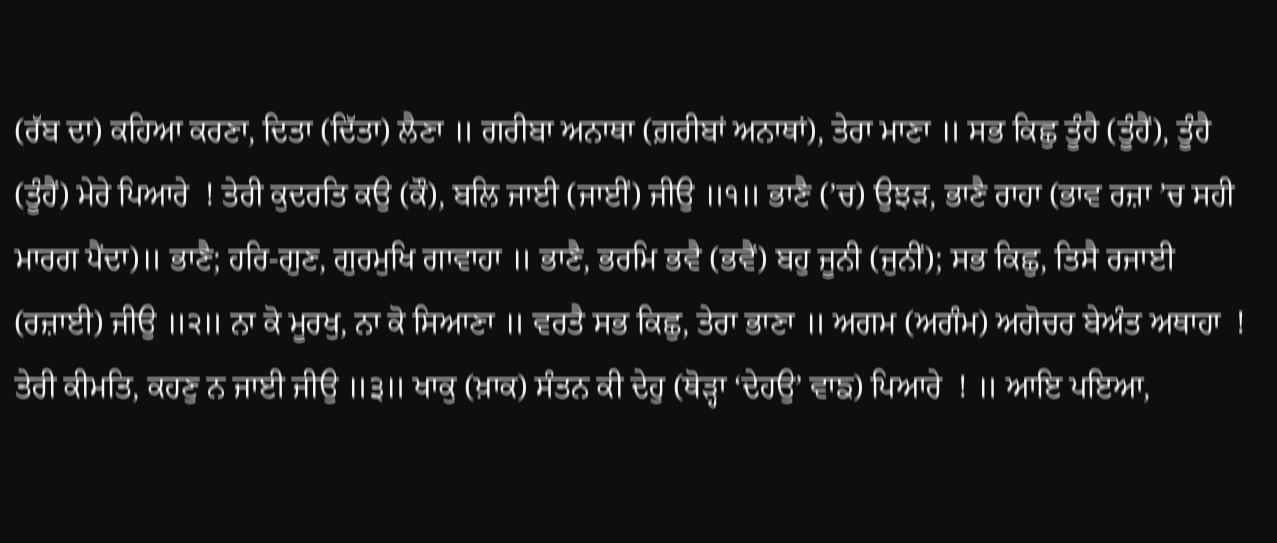(ਰੱਬ ਦਾ) ਕਹਿਆ ਕਰਣਾ, ਦਿਤਾ (ਦਿੱਤਾ) ਲੈਣਾ ॥ ਗਰੀਬਾ ਅਨਾਥਾ (ਗ਼ਰੀਬਾਂ ਅਨਾਥਾਂ), ਤੇਰਾ ਮਾਣਾ ॥ ਸਭ ਕਿਛੁ ਤੂੰਹੈ (ਤੂੰਹੈਂ), ਤੂੰਹੈ (ਤੂੰਹੈਂ) ਮੇਰੇ ਪਿਆਰੇ  ! ਤੇਰੀ ਕੁਦਰਤਿ ਕਉ (ਕੌ), ਬਲਿ ਜਾਈ (ਜਾਈਂ) ਜੀਉ ॥੧॥ ਭਾਣੈ (’ਚ) ਉਝੜ, ਭਾਣੈ ਰਾਹਾ (ਭਾਵ ਰਜ਼ਾ ’ਚ ਸਹੀ ਮਾਰਗ ਪੈਂਦਾ)॥ ਭਾਣੈ; ਹਰਿ-ਗੁਣ, ਗੁਰਮੁਖਿ ਗਾਵਾਹਾ ॥ ਭਾਣੈ, ਭਰਮਿ ਭਵੈ (ਭਵੈਂ) ਬਹੁ ਜੂਨੀ (ਜੁਨੀਂ); ਸਭ ਕਿਛੁ, ਤਿਸੈ ਰਜਾਈ (ਰਜ਼ਾਈ) ਜੀਉ ॥੨॥ ਨਾ ਕੋ ਮੂਰਖੁ, ਨਾ ਕੋ ਸਿਆਣਾ ॥ ਵਰਤੈ ਸਭ ਕਿਛੁ, ਤੇਰਾ ਭਾਣਾ ॥ ਅਗਮ (ਅਗੰਮ) ਅਗੋਚਰ ਬੇਅੰਤ ਅਥਾਹਾ  ! ਤੇਰੀ ਕੀਮਤਿ, ਕਹਣੁ ਨ ਜਾਈ ਜੀਉ ॥੩॥ ਖਾਕੁ (ਖ਼ਾਕ) ਸੰਤਨ ਕੀ ਦੇਹੁ (ਥੋੜ੍ਹਾ ‘ਦੇਹਉ’ ਵਾਙ) ਪਿਆਰੇ  ! ॥ ਆਇ ਪਇਆ,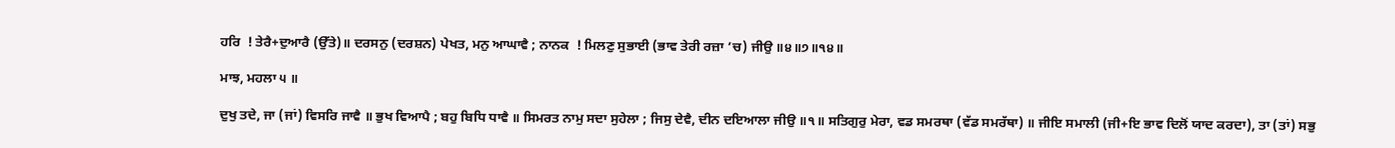ਹਰਿ  ! ਤੇਰੈ+ਦੁਆਰੈ (ਉੱਤੇ)॥ ਦਰਸਨੁ (ਦਰਸ਼ਨ) ਪੇਖਤ, ਮਨੁ ਆਘਾਵੈ ; ਨਾਨਕ  ! ਮਿਲਣੁ ਸੁਭਾਈ (ਭਾਵ ਤੇਰੀ ਰਜ਼ਾ ’ਚ) ਜੀਉ ॥੪॥੭॥੧੪॥

ਮਾਝ, ਮਹਲਾ ੫ ॥

ਦੁਖੁ ਤਦੇ, ਜਾ (ਜਾਂ) ਵਿਸਰਿ ਜਾਵੈ ॥ ਭੁਖ ਵਿਆਪੈ ; ਬਹੁ ਬਿਧਿ ਧਾਵੈ ॥ ਸਿਮਰਤ ਨਾਮੁ ਸਦਾ ਸੁਹੇਲਾ ; ਜਿਸੁ ਦੇਵੈ, ਦੀਨ ਦਇਆਲਾ ਜੀਉ ॥੧॥ ਸਤਿਗੁਰੁ ਮੇਰਾ, ਵਡ ਸਮਰਥਾ (ਵੱਡ ਸਮਰੱਥਾ) ॥ ਜੀਇ ਸਮਾਲੀ (ਜੀ+ਇ ਭਾਵ ਦਿਲੋਂ ਯਾਦ ਕਰਦਾ), ਤਾ (ਤਾਂ) ਸਭੁ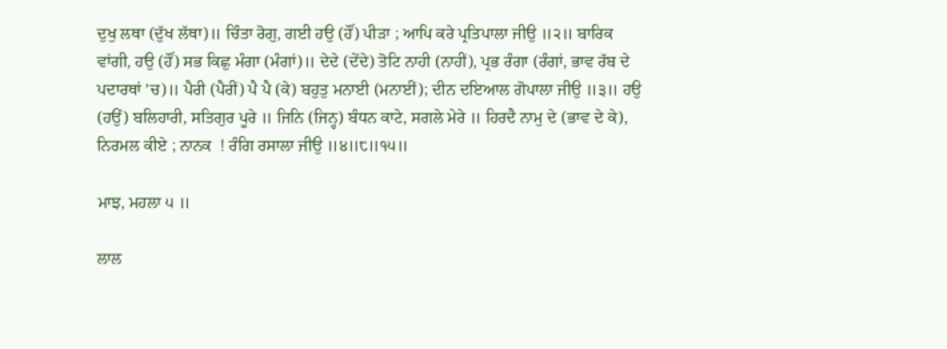ਦੁਖੁ ਲਥਾ (ਦੁੱਖ ਲੱਥਾ)॥ ਚਿੰਤਾ ਰੋਗੁ, ਗਈ ਹਉ (ਹੌਂ) ਪੀੜਾ ; ਆਪਿ ਕਰੇ ਪ੍ਰਤਿਪਾਲਾ ਜੀਉ ॥੨॥ ਬਾਰਿਕ ਵਾਂਗੀ, ਹਉ (ਹੌਂ) ਸਭ ਕਿਛੁ ਮੰਗਾ (ਮੰਗਾਂ)॥ ਦੇਦੇ (ਦੇਂਦੇ) ਤੋਟਿ ਨਾਹੀ (ਨਾਹੀਂ), ਪ੍ਰਭ ਰੰਗਾ (ਰੰਗਾਂ, ਭਾਵ ਰੱਬ ਦੇ ਪਦਾਰਥਾਂ ’ਚ)॥ ਪੈਰੀ (ਪੈਰੀਂ) ਪੈ ਪੈ (ਕੇ) ਬਹੁਤੁ ਮਨਾਈ (ਮਨਾਈਂ); ਦੀਨ ਦਇਆਲ ਗੋਪਾਲਾ ਜੀਉ ॥੩॥ ਹਉ (ਹਉਂ) ਬਲਿਹਾਰੀ, ਸਤਿਗੁਰ ਪੂਰੇ ॥ ਜਿਨਿ (ਜਿਨ੍ਹ) ਬੰਧਨ ਕਾਟੇ, ਸਗਲੇ ਮੇਰੇ ॥ ਹਿਰਦੈ ਨਾਮੁ ਦੇ (ਭਾਵ ਦੇ ਕੇ), ਨਿਰਮਲ ਕੀਏ ; ਨਾਨਕ  ! ਰੰਗਿ ਰਸਾਲਾ ਜੀਉ ॥੪॥੮॥੧੫॥

ਮਾਝ, ਮਹਲਾ ੫ ॥

ਲਾਲ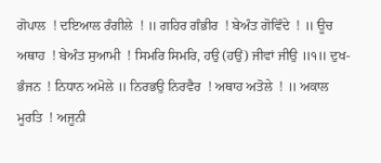ਗੋਪਾਲ  ! ਦਇਆਲ ਰੰਗੀਲੇ  ! ॥ ਗਹਿਰ ਗੰਭੀਰ  ! ਬੇਅੰਤ ਗੋਵਿੰਦੇ  ! ॥ ਊਚ ਅਥਾਹ  ! ਬੇਅੰਤ ਸੁਆਮੀ  ! ਸਿਮਰਿ ਸਿਮਰਿ, ਹਉ (ਹਉਂ) ਜੀਵਾਂ ਜੀਉ ॥੧॥ ਦੁਖ-ਭੰਜਨ  ! ਨਿਧਾਨ ਅਮੋਲੇ ॥ ਨਿਰਭਉ ਨਿਰਵੈਰ  ! ਅਥਾਹ ਅਤੋਲੇ  ! ॥ ਅਕਾਲ ਮੂਰਤਿ  ! ਅਜੂਨੀ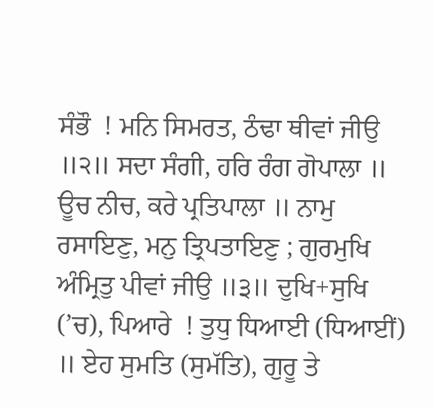ਸੰਭੌ  ! ਮਨਿ ਸਿਮਰਤ, ਠੰਢਾ ਥੀਵਾਂ ਜੀਉ ॥੨॥ ਸਦਾ ਸੰਗੀ, ਹਰਿ ਰੰਗ ਗੋਪਾਲਾ ॥ ਊਚ ਨੀਚ, ਕਰੇ ਪ੍ਰਤਿਪਾਲਾ ॥ ਨਾਮੁ ਰਸਾਇਣੁ, ਮਨੁ ਤ੍ਰਿਪਤਾਇਣੁ ; ਗੁਰਮੁਖਿ ਅੰਮ੍ਰਿਤੁ ਪੀਵਾਂ ਜੀਉ ॥੩॥ ਦੁਖਿ+ਸੁਖਿ (’ਚ), ਪਿਆਰੇ  ! ਤੁਧੁ ਧਿਆਈ (ਧਿਆਈਂ) ॥ ਏਹ ਸੁਮਤਿ (ਸੁਮੱਤਿ), ਗੁਰੂ ਤੇ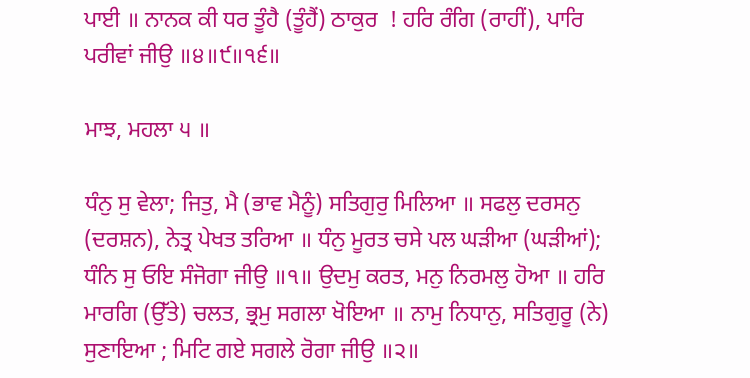ਪਾਈ ॥ ਨਾਨਕ ਕੀ ਧਰ ਤੂੰਹੈ (ਤੂੰਹੈਂ) ਠਾਕੁਰ  ! ਹਰਿ ਰੰਗਿ (ਰਾਹੀਂ), ਪਾਰਿ ਪਰੀਵਾਂ ਜੀਉ ॥੪॥੯॥੧੬॥

ਮਾਝ, ਮਹਲਾ ੫ ॥

ਧੰਨੁ ਸੁ ਵੇਲਾ; ਜਿਤੁ, ਮੈ (ਭਾਵ ਮੈਨੂੰ) ਸਤਿਗੁਰੁ ਮਿਲਿਆ ॥ ਸਫਲੁ ਦਰਸਨੁ (ਦਰਸ਼ਨ), ਨੇਤ੍ਰ ਪੇਖਤ ਤਰਿਆ ॥ ਧੰਨੁ ਮੂਰਤ ਚਸੇ ਪਲ ਘੜੀਆ (ਘੜੀਆਂ); ਧੰਨਿ ਸੁ ਓਇ ਸੰਜੋਗਾ ਜੀਉ ॥੧॥ ਉਦਮੁ ਕਰਤ, ਮਨੁ ਨਿਰਮਲੁ ਹੋਆ ॥ ਹਰਿ ਮਾਰਗਿ (ਉੱਤੇ) ਚਲਤ, ਭ੍ਰਮੁ ਸਗਲਾ ਖੋਇਆ ॥ ਨਾਮੁ ਨਿਧਾਨੁ, ਸਤਿਗੁਰੂ (ਨੇ) ਸੁਣਾਇਆ ; ਮਿਟਿ ਗਏ ਸਗਲੇ ਰੋਗਾ ਜੀਉ ॥੨॥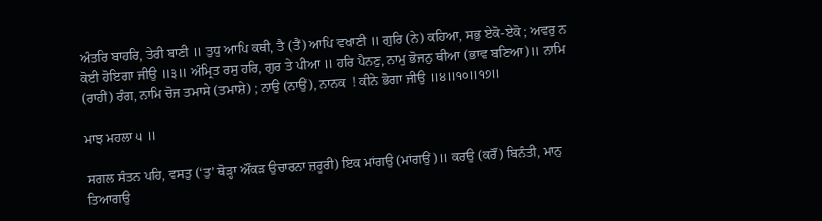ਅੰਤਰਿ ਬਾਹਰਿ, ਤੇਰੀ ਬਾਣੀ ॥ ਤੁਧੁ ਆਪਿ ਕਥੀ, ਤੈ (ਤੈਂ) ਆਪਿ ਵਖਾਣੀ ॥ ਗੁਰਿ (ਨੇ) ਕਹਿਆ, ਸਭੁ ਏਕੋ-ਏਕੋ ; ਅਵਰੁ ਨ ਕੋਈ ਹੋਇਗਾ ਜੀਉ ॥੩॥ ਅੰਮ੍ਰਿਤ ਰਸੁ ਹਰਿ, ਗੁਰ ਤੇ ਪੀਆ ॥ ਹਰਿ ਪੈਨਣੁ, ਨਾਮੁ ਭੋਜਨੁ ਥੀਆ (ਭਾਵ ਬਣਿਆ)॥ ਨਾਮਿ (ਰਾਹੀਂ) ਰੰਗ, ਨਾਮਿ ਚੋਜ ਤਮਾਸੇ (ਤਮਾਸ਼ੇ) ; ਨਾਉ (ਨਾਉਂ), ਨਾਨਕ  ! ਕੀਨੇ ਭੋਗਾ ਜੀਉ ॥੪॥੧੦॥੧੭॥

ਮਾਝ ਮਹਲਾ ੫ ॥

ਸਗਲ ਸੰਤਨ ਪਹਿ, ਵਸਤੁ (‘ਤੁ’ ਥੋੜ੍ਹਾ ਔਂਕੜ ਉਚਾਰਨਾ ਜ਼ਰੂਰੀ) ਇਕ ਮਾਂਗਉ (ਮਾਂਗਉਂ)॥ ਕਰਉ (ਕਰੌਂ) ਬਿਨੰਤੀ, ਮਾਨੁ ਤਿਆਗਉ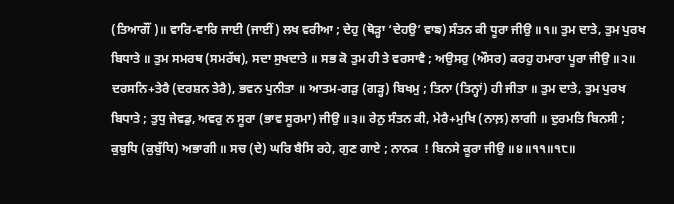(ਤਿਆਗੌਂ)॥ ਵਾਰਿ-ਵਾਰਿ ਜਾਈ (ਜਾਈਂ) ਲਖ ਵਰੀਆ ; ਦੇਹੁ (ਥੋੜ੍ਹਾ ‘ਦੇਹਉ’ ਵਾਙ) ਸੰਤਨ ਕੀ ਧੂਰਾ ਜੀਉ ॥੧॥ ਤੁਮ ਦਾਤੇ, ਤੁਮ ਪੁਰਖ ਬਿਧਾਤੇ ॥ ਤੁਮ ਸਮਰਥ (ਸਮਰੱਥ), ਸਦਾ ਸੁਖਦਾਤੇ ॥ ਸਭ ਕੋ ਤੁਮ ਹੀ ਤੇ ਵਰਸਾਵੈ ; ਅਉਸਰੁ (ਔਸਰ) ਕਰਹੁ ਹਮਾਰਾ ਪੂਰਾ ਜੀਉ ॥੨॥ ਦਰਸਨਿ+ਤੇਰੈ (ਦਰਸ਼ਨ ਤੇਰੈ), ਭਵਨ ਪੁਨੀਤਾ ॥ ਆਤਮ-ਗੜੁ (ਗੜ੍ਹ) ਬਿਖਮੁ ; ਤਿਨਾ (ਤਿਨ੍ਹਾਂ) ਹੀ ਜੀਤਾ ॥ ਤੁਮ ਦਾਤੇ, ਤੁਮ ਪੁਰਖ ਬਿਧਾਤੇ ; ਤੁਧੁ ਜੇਵਡੁ, ਅਵਰੁ ਨ ਸੂਰਾ (ਭਾਵ ਸੂਰਮਾ) ਜੀਉ ॥੩॥ ਰੇਨੁ ਸੰਤਨ ਕੀ, ਮੇਰੈ+ਮੁਖਿ (ਨਾਲ਼) ਲਾਗੀ ॥ ਦੁਰਮਤਿ ਬਿਨਸੀ ; ਕੁਬੁਧਿ (ਕੁਬੁੱਧਿ) ਅਭਾਗੀ ॥ ਸਚ (ਦੇ) ਘਰਿ ਬੈਸਿ ਰਹੇ, ਗੁਣ ਗਾਏ ; ਨਾਨਕ  ! ਬਿਨਸੇ ਕੂਰਾ ਜੀਉ ॥੪॥੧੧॥੧੮॥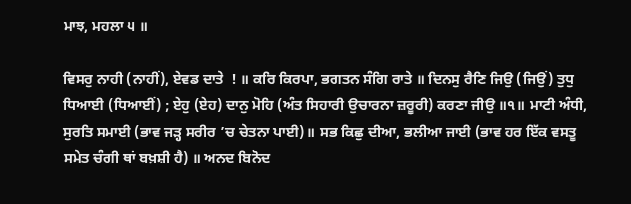ਮਾਝ, ਮਹਲਾ ੫ ॥

ਵਿਸਰੁ ਨਾਹੀ (ਨਾਹੀਂ), ਏਵਡ ਦਾਤੇ  ! ॥ ਕਰਿ ਕਿਰਪਾ, ਭਗਤਨ ਸੰਗਿ ਰਾਤੇ ॥ ਦਿਨਸੁ ਰੈਣਿ ਜਿਉ (ਜਿਉਂ) ਤੁਧੁ ਧਿਆਈ (ਧਿਆਈਂ) ; ਏਹੁ (ਏਹ) ਦਾਨੁ ਮੋਹਿ (ਅੰਤ ਸਿਹਾਰੀ ਉਚਾਰਨਾ ਜ਼ਰੂਰੀ) ਕਰਣਾ ਜੀਉ ॥੧॥ ਮਾਟੀ ਅੰਧੀ, ਸੁਰਤਿ ਸਮਾਈ (ਭਾਵ ਜੜ੍ਹ ਸਰੀਰ ’ਚ ਚੇਤਨਾ ਪਾਈ)॥ ਸਭ ਕਿਛੁ ਦੀਆ, ਭਲੀਆ ਜਾਈ (ਭਾਵ ਹਰ ਇੱਕ ਵਸਤੂ ਸਮੇਤ ਚੰਗੀ ਥਾਂ ਬਖ਼ਸ਼ੀ ਹੈ) ॥ ਅਨਦ ਬਿਨੋਦ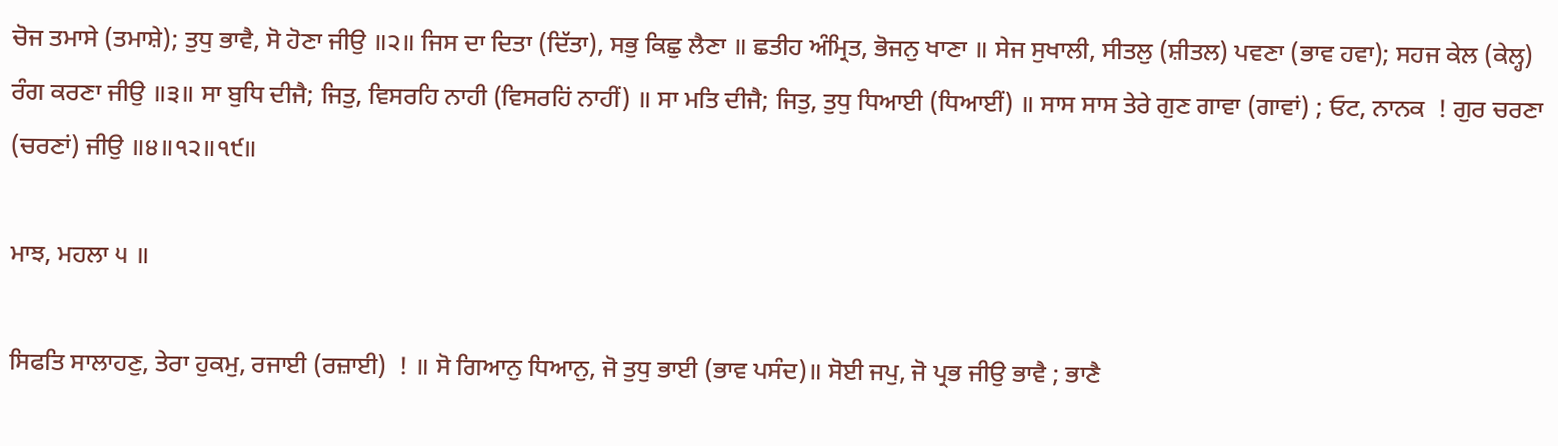ਚੋਜ ਤਮਾਸੇ (ਤਮਾਸ਼ੇ); ਤੁਧੁ ਭਾਵੈ, ਸੋ ਹੋਣਾ ਜੀਉ ॥੨॥ ਜਿਸ ਦਾ ਦਿਤਾ (ਦਿੱਤਾ), ਸਭੁ ਕਿਛੁ ਲੈਣਾ ॥ ਛਤੀਹ ਅੰਮ੍ਰਿਤ, ਭੋਜਨੁ ਖਾਣਾ ॥ ਸੇਜ ਸੁਖਾਲੀ, ਸੀਤਲੁ (ਸ਼ੀਤਲ) ਪਵਣਾ (ਭਾਵ ਹਵਾ); ਸਹਜ ਕੇਲ (ਕੇਲ੍ਹ) ਰੰਗ ਕਰਣਾ ਜੀਉ ॥੩॥ ਸਾ ਬੁਧਿ ਦੀਜੈ; ਜਿਤੁ, ਵਿਸਰਹਿ ਨਾਹੀ (ਵਿਸਰਹਿਂ ਨਾਹੀਂ) ॥ ਸਾ ਮਤਿ ਦੀਜੈ; ਜਿਤੁ, ਤੁਧੁ ਧਿਆਈ (ਧਿਆਈਂ) ॥ ਸਾਸ ਸਾਸ ਤੇਰੇ ਗੁਣ ਗਾਵਾ (ਗਾਵਾਂ) ; ਓਟ, ਨਾਨਕ  ! ਗੁਰ ਚਰਣਾ (ਚਰਣਾਂ) ਜੀਉ ॥੪॥੧੨॥੧੯॥

ਮਾਝ, ਮਹਲਾ ੫ ॥

ਸਿਫਤਿ ਸਾਲਾਹਣੁ, ਤੇਰਾ ਹੁਕਮੁ, ਰਜਾਈ (ਰਜ਼ਾਈ)  ! ॥ ਸੋ ਗਿਆਨੁ ਧਿਆਨੁ, ਜੋ ਤੁਧੁ ਭਾਈ (ਭਾਵ ਪਸੰਦ)॥ ਸੋਈ ਜਪੁ, ਜੋ ਪ੍ਰਭ ਜੀਉ ਭਾਵੈ ; ਭਾਣੈ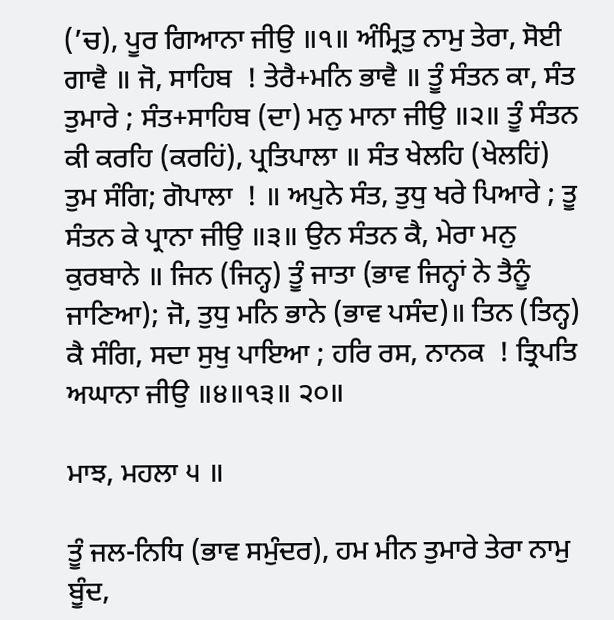(’ਚ), ਪੂਰ ਗਿਆਨਾ ਜੀਉ ॥੧॥ ਅੰਮ੍ਰਿਤੁ ਨਾਮੁ ਤੇਰਾ, ਸੋਈ ਗਾਵੈ ॥ ਜੋ, ਸਾਹਿਬ  ! ਤੇਰੈ+ਮਨਿ ਭਾਵੈ ॥ ਤੂੰ ਸੰਤਨ ਕਾ, ਸੰਤ ਤੁਮਾਰੇ ; ਸੰਤ+ਸਾਹਿਬ (ਦਾ) ਮਨੁ ਮਾਨਾ ਜੀਉ ॥੨॥ ਤੂੰ ਸੰਤਨ ਕੀ ਕਰਹਿ (ਕਰਹਿਂ), ਪ੍ਰਤਿਪਾਲਾ ॥ ਸੰਤ ਖੇਲਹਿ (ਖੇਲਹਿਂ) ਤੁਮ ਸੰਗਿ; ਗੋਪਾਲਾ  ! ॥ ਅਪੁਨੇ ਸੰਤ, ਤੁਧੁ ਖਰੇ ਪਿਆਰੇ ; ਤੂ ਸੰਤਨ ਕੇ ਪ੍ਰਾਨਾ ਜੀਉ ॥੩॥ ਉਨ ਸੰਤਨ ਕੈ, ਮੇਰਾ ਮਨੁ ਕੁਰਬਾਨੇ ॥ ਜਿਨ (ਜਿਨ੍ਹ) ਤੂੰ ਜਾਤਾ (ਭਾਵ ਜਿਨ੍ਹਾਂ ਨੇ ਤੈਨੂੰ ਜਾਣਿਆ); ਜੋ, ਤੁਧੁ ਮਨਿ ਭਾਨੇ (ਭਾਵ ਪਸੰਦ)॥ ਤਿਨ (ਤਿਨ੍ਹ) ਕੈ ਸੰਗਿ, ਸਦਾ ਸੁਖੁ ਪਾਇਆ ; ਹਰਿ ਰਸ, ਨਾਨਕ  ! ਤ੍ਰਿਪਤਿ ਅਘਾਨਾ ਜੀਉ ॥੪॥੧੩॥ ੨੦॥

ਮਾਝ, ਮਹਲਾ ੫ ॥

ਤੂੰ ਜਲ-ਨਿਧਿ (ਭਾਵ ਸਮੁੰਦਰ), ਹਮ ਮੀਨ ਤੁਮਾਰੇ ਤੇਰਾ ਨਾਮੁ ਬੂੰਦ,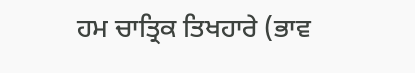ਹਮ ਚਾਤ੍ਰਿਕ ਤਿਖਹਾਰੇ (ਭਾਵ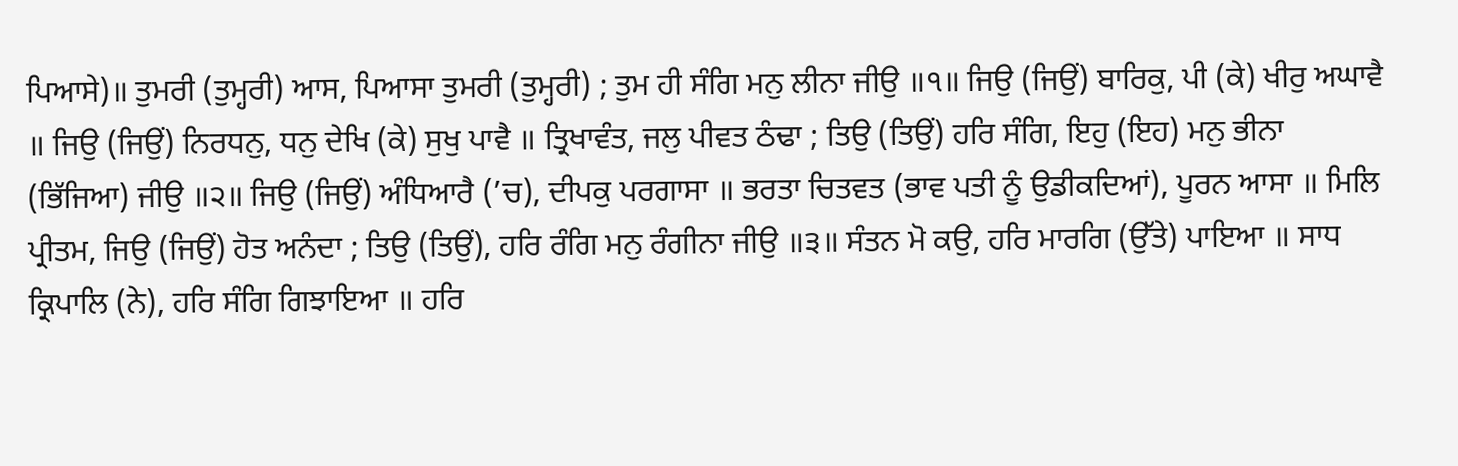ਪਿਆਸੇ)॥ ਤੁਮਰੀ (ਤੁਮ੍ਹਰੀ) ਆਸ, ਪਿਆਸਾ ਤੁਮਰੀ (ਤੁਮ੍ਹਰੀ) ; ਤੁਮ ਹੀ ਸੰਗਿ ਮਨੁ ਲੀਨਾ ਜੀਉ ॥੧॥ ਜਿਉ (ਜਿਉਂ) ਬਾਰਿਕੁ, ਪੀ (ਕੇ) ਖੀਰੁ ਅਘਾਵੈ ॥ ਜਿਉ (ਜਿਉਂ) ਨਿਰਧਨੁ, ਧਨੁ ਦੇਖਿ (ਕੇ) ਸੁਖੁ ਪਾਵੈ ॥ ਤ੍ਰਿਖਾਵੰਤ, ਜਲੁ ਪੀਵਤ ਠੰਢਾ ; ਤਿਉ (ਤਿਉਂ) ਹਰਿ ਸੰਗਿ, ਇਹੁ (ਇਹ) ਮਨੁ ਭੀਨਾ (ਭਿੱਜਿਆ) ਜੀਉ ॥੨॥ ਜਿਉ (ਜਿਉਂ) ਅੰਧਿਆਰੈ (’ਚ), ਦੀਪਕੁ ਪਰਗਾਸਾ ॥ ਭਰਤਾ ਚਿਤਵਤ (ਭਾਵ ਪਤੀ ਨੂੰ ਉਡੀਕਦਿਆਂ), ਪੂਰਨ ਆਸਾ ॥ ਮਿਲਿ ਪ੍ਰੀਤਮ, ਜਿਉ (ਜਿਉਂ) ਹੋਤ ਅਨੰਦਾ ; ਤਿਉ (ਤਿਉਂ), ਹਰਿ ਰੰਗਿ ਮਨੁ ਰੰਗੀਨਾ ਜੀਉ ॥੩॥ ਸੰਤਨ ਮੋ ਕਉ, ਹਰਿ ਮਾਰਗਿ (ਉੱਤੇ) ਪਾਇਆ ॥ ਸਾਧ ਕ੍ਰਿਪਾਲਿ (ਨੇ), ਹਰਿ ਸੰਗਿ ਗਿਝਾਇਆ ॥ ਹਰਿ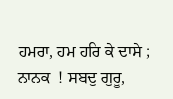ਹਮਰਾ, ਹਮ ਹਰਿ ਕੇ ਦਾਸੇ ; ਨਾਨਕ  ! ਸਬਦੁ ਗੁਰੂ,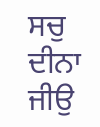ਸਚੁ ਦੀਨਾ ਜੀਉ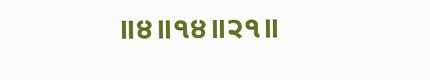॥੪॥੧੪॥੨੧॥